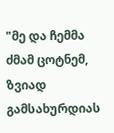"მე და ჩემმა ძმამ ცოტნემ, ზვიად გამსახურდიას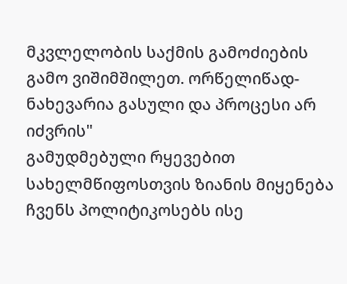მკვლელობის საქმის გამოძიების გამო ვიშიმშილეთ. ორწელიწად-ნახევარია გასული და პროცესი არ იძვრის"
გამუდმებული რყევებით სახელმწიფოსთვის ზიანის მიყენება ჩვენს პოლიტიკოსებს ისე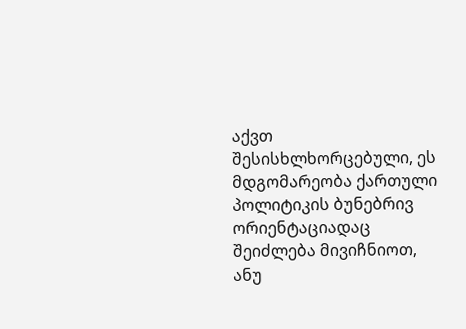აქვთ შესისხლხორცებული, ეს მდგომარეობა ქართული პოლიტიკის ბუნებრივ ორიენტაციადაც შეიძლება მივიჩნიოთ, ანუ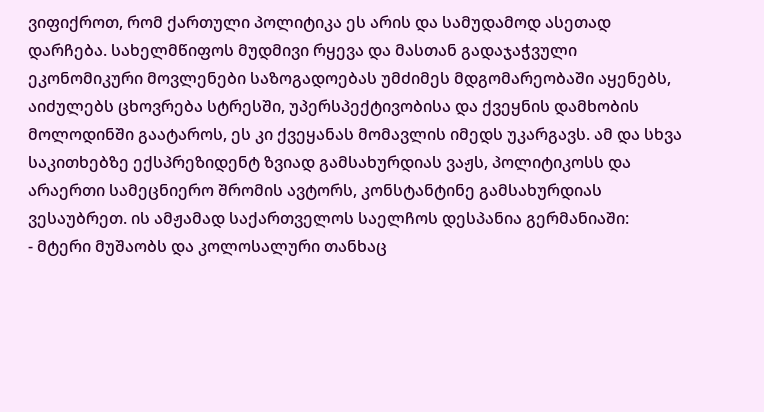ვიფიქროთ, რომ ქართული პოლიტიკა ეს არის და სამუდამოდ ასეთად დარჩება. სახელმწიფოს მუდმივი რყევა და მასთან გადაჯაჭვული ეკონომიკური მოვლენები საზოგადოებას უმძიმეს მდგომარეობაში აყენებს, აიძულებს ცხოვრება სტრესში, უპერსპექტივობისა და ქვეყნის დამხობის მოლოდინში გაატაროს, ეს კი ქვეყანას მომავლის იმედს უკარგავს. ამ და სხვა საკითხებზე ექსპრეზიდენტ ზვიად გამსახურდიას ვაჟს, პოლიტიკოსს და არაერთი სამეცნიერო შრომის ავტორს, კონსტანტინე გამსახურდიას ვესაუბრეთ. ის ამჟამად საქართველოს საელჩოს დესპანია გერმანიაში:
- მტერი მუშაობს და კოლოსალური თანხაც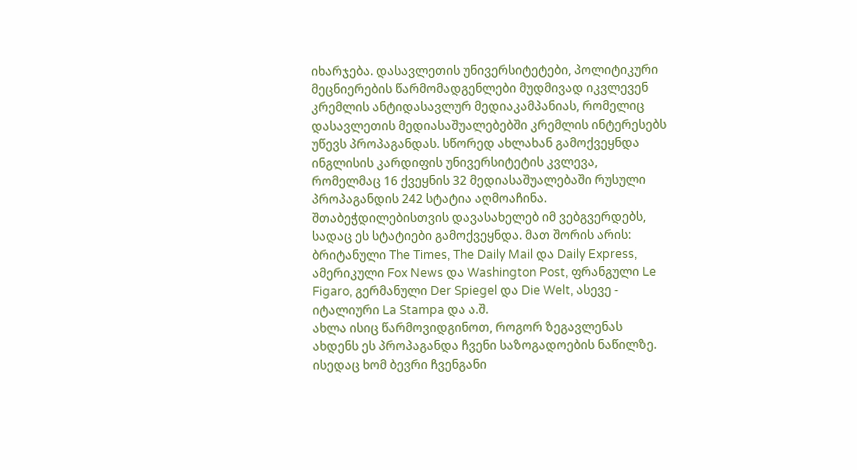იხარჯება. დასავლეთის უნივერსიტეტები, პოლიტიკური მეცნიერების წარმომადგენლები მუდმივად იკვლევენ კრემლის ანტიდასავლურ მედიაკამპანიას, რომელიც დასავლეთის მედიასაშუალებებში კრემლის ინტერესებს უწევს პროპაგანდას. სწორედ ახლახან გამოქვეყნდა ინგლისის კარდიფის უნივერსიტეტის კვლევა, რომელმაც 16 ქვეყნის 32 მედიასაშუალებაში რუსული პროპაგანდის 242 სტატია აღმოაჩინა. შთაბეჭდილებისთვის დავასახელებ იმ ვებგვერდებს, სადაც ეს სტატიები გამოქვეყნდა. მათ შორის არის: ბრიტანული The Times, The Daily Mail და Daily Express, ამერიკული Fox News და Washington Post, ფრანგული Le Figaro, გერმანული Der Spiegel და Die Welt, ასევე - იტალიური La Stampa და ა.შ.
ახლა ისიც წარმოვიდგინოთ, როგორ ზეგავლენას ახდენს ეს პროპაგანდა ჩვენი საზოგადოების ნაწილზე. ისედაც ხომ ბევრი ჩვენგანი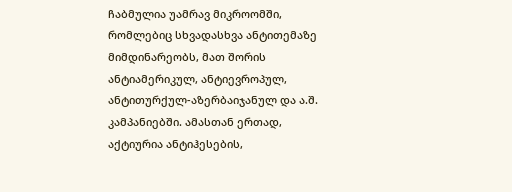ჩაბმულია უამრავ მიკროომში, რომლებიც სხვადასხვა ანტითემაზე მიმდინარეობს, მათ შორის ანტიამერიკულ, ანტიევროპულ, ანტითურქულ-აზერბაიჯანულ და ა.შ. კამპანიებში. ამასთან ერთად, აქტიურია ანტიჰესების,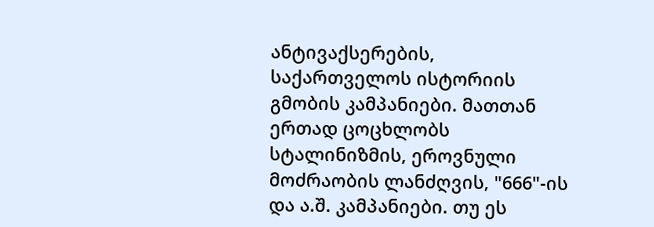ანტივაქსერების, საქართველოს ისტორიის გმობის კამპანიები. მათთან ერთად ცოცხლობს სტალინიზმის, ეროვნული მოძრაობის ლანძღვის, "666"-ის და ა.შ. კამპანიები. თუ ეს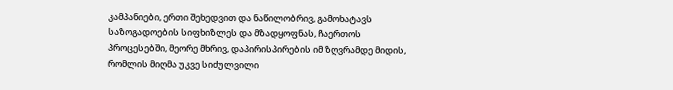კამპანიები, ერთი შეხედვით და ნაწილობრივ, გამოხატავს საზოგადოების სიფხიზლეს და მზადყოფნას, ჩაერთოს პროცესებში, მეორე მხრივ, დაპირისპირების იმ ზღვრამდე მიდის, რომლის მიღმა უკვე სიძულვილი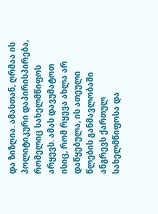და ზიზღია. ამასთან, ღრმაა ის პოლიტიკური დაპირისპირება, რომელიც სახელმწიფოს არყევს. ამას დავუმატოთ ისიც, რომ რყევა ახლა არ დაწყებულა, ის ათეული წლების განმავლობაში ანგრევს ქართულ სახელმწიფოსა და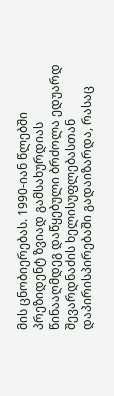მის ცნობიერებას. 1990-იან წლებში პრეზიდენტ ზვიად გამსახურდიას წინააღმდეგ დაწყებული ბრძოლა ედუარდ შევარდნაძის ხელისუფლებასთან დაპირისპირებაში გადაიზარდა, რასაც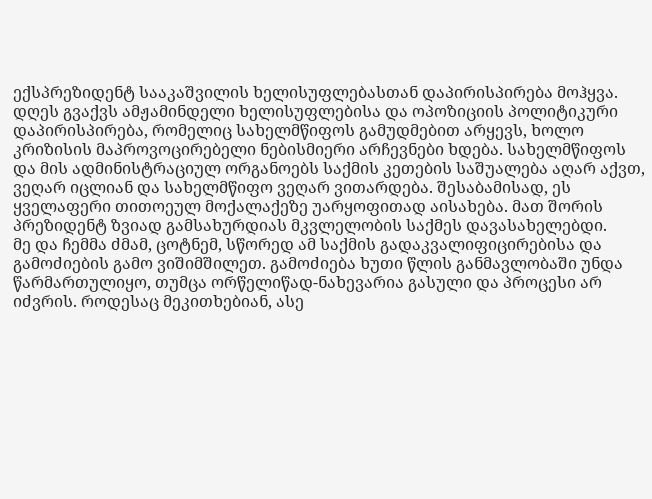ექსპრეზიდენტ სააკაშვილის ხელისუფლებასთან დაპირისპირება მოჰყვა. დღეს გვაქვს ამჟამინდელი ხელისუფლებისა და ოპოზიციის პოლიტიკური დაპირისპირება, რომელიც სახელმწიფოს გამუდმებით არყევს, ხოლო კრიზისის მაპროვოცირებელი ნებისმიერი არჩევნები ხდება. სახელმწიფოს და მის ადმინისტრაციულ ორგანოებს საქმის კეთების საშუალება აღარ აქვთ, ვეღარ იცლიან და სახელმწიფო ვეღარ ვითარდება. შესაბამისად, ეს ყველაფერი თითოეულ მოქალაქეზე უარყოფითად აისახება. მათ შორის პრეზიდენტ ზვიად გამსახურდიას მკვლელობის საქმეს დავასახელებდი.
მე და ჩემმა ძმამ, ცოტნემ, სწორედ ამ საქმის გადაკვალიფიცირებისა და გამოძიების გამო ვიშიმშილეთ. გამოძიება ხუთი წლის განმავლობაში უნდა წარმართულიყო, თუმცა ორწელიწად-ნახევარია გასული და პროცესი არ იძვრის. როდესაც მეკითხებიან, ასე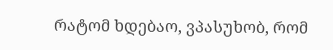რატომ ხდებაო, ვპასუხობ, რომ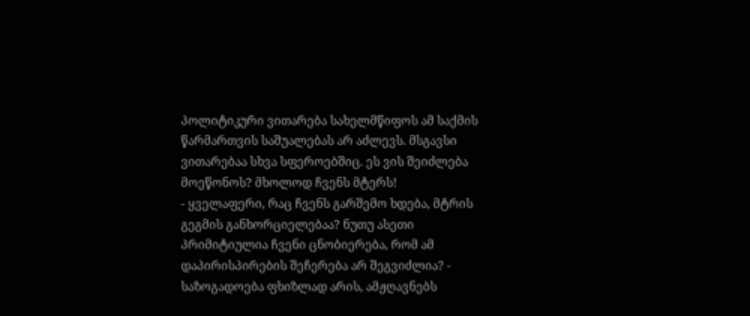პოლიტიკური ვითარება სახელმწიფოს ამ საქმის წარმართვის საშუალებას არ აძლევს. მსგავსი ვითარებაა სხვა სფეროებშიც. ეს ვის შეიძლება მოეწონოს? მხოლოდ ჩვენს მტერს!
- ყველაფერი, რაც ჩვენს გარშემო ხდება, მტრის გეგმის განხორციელებაა? ნუთუ ასეთი პრიმიტიულია ჩვენი ცნობიერება, რომ ამ დაპირისპირების შეჩერება არ შეგვიძლია? - საზოგადოება ფხიზლად არის, ამჟღავნებს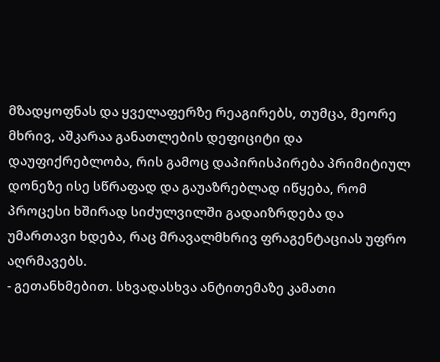მზადყოფნას და ყველაფერზე რეაგირებს, თუმცა, მეორე მხრივ, აშკარაა განათლების დეფიციტი და დაუფიქრებლობა, რის გამოც დაპირისპირება პრიმიტიულ დონეზე ისე სწრაფად და გაუაზრებლად იწყება, რომ პროცესი ხშირად სიძულვილში გადაიზრდება და უმართავი ხდება, რაც მრავალმხრივ ფრაგენტაციას უფრო აღრმავებს.
- გეთანხმებით. სხვადასხვა ანტითემაზე კამათი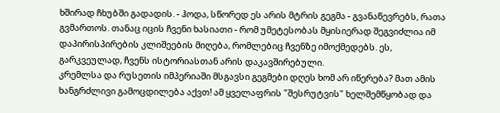ხშირად ჩხუბში გადადის. - ჰოდა, სწორედ ეს არის მტრის გეგმა - გვანაწევრებს, რათა გვმართოს. თანაც იცის ჩვენი ხასიათი - რომ უმეტესობას მყისიერად შეგვიძლია იმ დაპირისპირების კლიშეების მიღება, რომლებიც ჩვენზე იმოქმედებს. ეს, გარკვეულად, ჩვენს ისტორიასთან არის დაკავშირებული.
კრემლსა და რუსეთის იმპერიაში მსგავსი გეგმები დღეს ხომ არ იწერება? მათ ამის ხანგრძლივი გამოცდილება აქვთ! ამ ყველაფრის "შესრუტვის" ხელშემწყობად და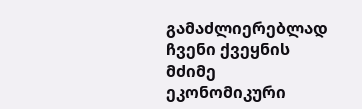გამაძლიერებლად ჩვენი ქვეყნის მძიმე ეკონომიკური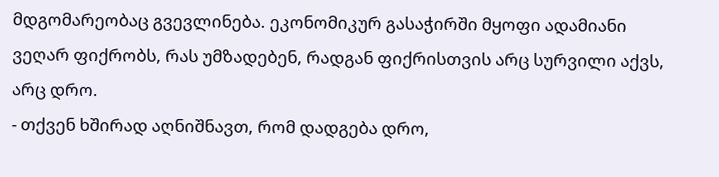მდგომარეობაც გვევლინება. ეკონომიკურ გასაჭირში მყოფი ადამიანი ვეღარ ფიქრობს, რას უმზადებენ, რადგან ფიქრისთვის არც სურვილი აქვს, არც დრო.
- თქვენ ხშირად აღნიშნავთ, რომ დადგება დრო,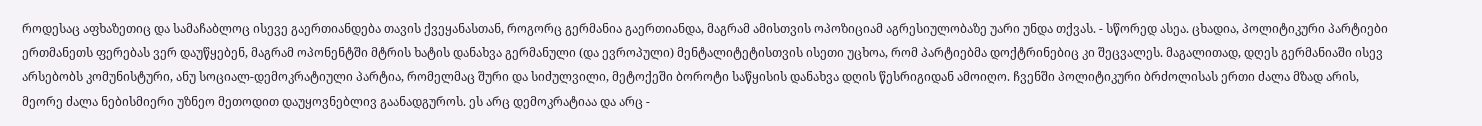როდესაც აფხაზეთიც და სამაჩაბლოც ისევე გაერთიანდება თავის ქვეყანასთან, როგორც გერმანია გაერთიანდა, მაგრამ ამისთვის ოპოზიციამ აგრესიულობაზე უარი უნდა თქვას. - სწორედ ასეა. ცხადია, პოლიტიკური პარტიები ერთმანეთს ფერებას ვერ დაუწყებენ, მაგრამ ოპონენტში მტრის ხატის დანახვა გერმანული (და ევროპული) მენტალიტეტისთვის ისეთი უცხოა, რომ პარტიებმა დოქტრინებიც კი შეცვალეს. მაგალითად, დღეს გერმანიაში ისევ არსებობს კომუნისტური, ანუ სოციალ-დემოკრატიული პარტია, რომელმაც შური და სიძულვილი, მეტოქეში ბოროტი საწყისის დანახვა დღის წესრიგიდან ამოიღო. ჩვენში პოლიტიკური ბრძოლისას ერთი ძალა მზად არის, მეორე ძალა ნებისმიერი უზნეო მეთოდით დაუყოვნებლივ გაანადგუროს. ეს არც დემოკრატიაა და არც -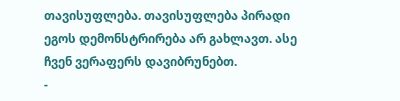თავისუფლება. თავისუფლება პირადი ეგოს დემონსტრირება არ გახლავთ. ასე ჩვენ ვერაფერს დავიბრუნებთ.
-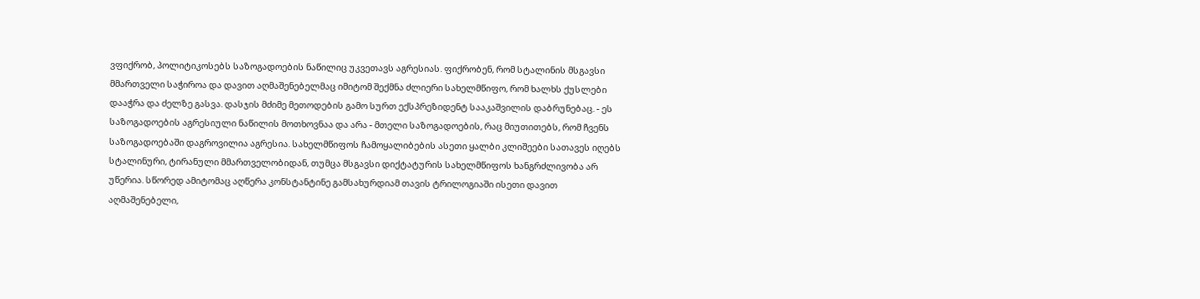ვფიქრობ, პოლიტიკოსებს საზოგადოების ნაწილიც უკვეთავს აგრესიას. ფიქრობენ, რომ სტალინის მსგავსი მმართველი საჭიროა და დავით აღმაშენებელმაც იმიტომ შექმნა ძლიერი სახელმწიფო, რომ ხალხს ქუსლები დააჭრა და ძელზე გასვა. დასჯის მძიმე მეთოდების გამო სურთ ექსპრეზიდენტ სააკაშვილის დაბრუნებაც. - ეს საზოგადოების აგრესიული ნაწილის მოთხოვნაა და არა - მთელი საზოგადოების, რაც მიუთითებს, რომ ჩვენს საზოგადოებაში დაგროვილია აგრესია. სახელმწიფოს ჩამოყალიბების ასეთი ყალბი კლიშეები სათავეს იღებს სტალინური, ტირანული მმართველობიდან, თუმცა მსგავსი დიქტატურის სახელმწიფოს ხანგრძლივობა არ უწერია. სწორედ ამიტომაც აღწერა კონსტანტინე გამსახურდიამ თავის ტრილოგიაში ისეთი დავით აღმაშენებელი,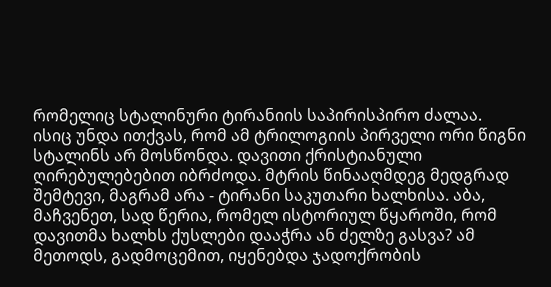რომელიც სტალინური ტირანიის საპირისპირო ძალაა.
ისიც უნდა ითქვას, რომ ამ ტრილოგიის პირველი ორი წიგნი სტალინს არ მოსწონდა. დავითი ქრისტიანული ღირებულებებით იბრძოდა. მტრის წინააღმდეგ მედგრად შემტევი, მაგრამ არა - ტირანი საკუთარი ხალხისა. აბა, მაჩვენეთ, სად წერია, რომელ ისტორიულ წყაროში, რომ დავითმა ხალხს ქუსლები დააჭრა ან ძელზე გასვა? ამ მეთოდს, გადმოცემით, იყენებდა ჯადოქრობის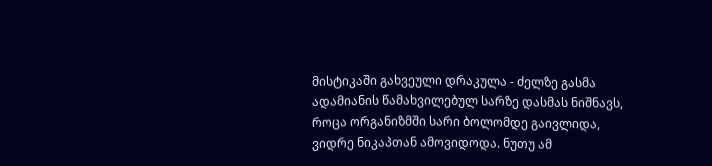მისტიკაში გახვეული დრაკულა - ძელზე გასმა ადამიანის წამახვილებულ სარზე დასმას ნიშნავს, როცა ორგანიზმში სარი ბოლომდე გაივლიდა, ვიდრე ნიკაპთან ამოვიდოდა. ნუთუ ამ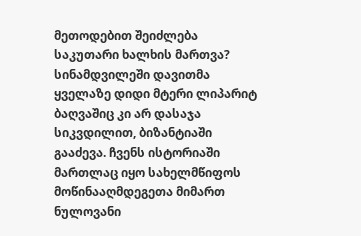მეთოდებით შეიძლება საკუთარი ხალხის მართვა? სინამდვილეში დავითმა ყველაზე დიდი მტერი ლიპარიტ ბაღვაშიც კი არ დასაჯა სიკვდილით, ბიზანტიაში გააძევა. ჩვენს ისტორიაში მართლაც იყო სახელმწიფოს მოწინააღმდეგეთა მიმართ ნულოვანი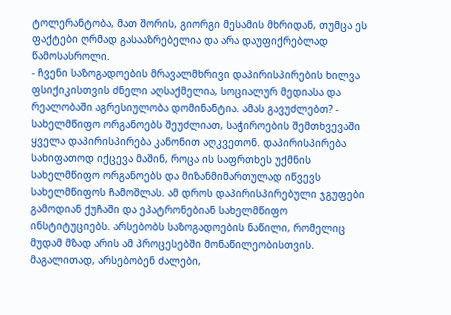ტოლერანტობა, მათ შორის, გიორგი მესამის მხრიდან, თუმცა ეს ფაქტები ღრმად გასააზრებელია და არა დაუფიქრებლად წამოსასროლი.
- ჩვენი საზოგადოების მრავალმხრივი დაპირისპირების ხილვა ფსიქიკისთვის ძნელი აღსაქმელია, სოციალურ მედიასა და რეალობაში აგრესიულობა დომინანტია. ამას გავუძლებთ? - სახელმწიფო ორგანოებს შეუძლიათ, საჭიროების შემთხვევაში ყველა დაპირისპირება კანონით აღკვეთონ. დაპირისპირება სახიფათოდ იქცევა მაშინ, როცა ის საფრთხეს უქმნის სახელმწიფო ორგანოებს და მიზანმიმართულად იწვევს სახელმწიფოს ჩამოშლას. ამ დროს დაპირისპირებული ჯგუფები გამოდიან ქუჩაში და ეპატრონებიან სახელმწიფო ინსტიტუციებს. არსებობს საზოგადოების ნაწილი, რომელიც მუდამ მზად არის ამ პროცესებში მონაწილეობისთვის. მაგალითად, არსებობენ ძალები,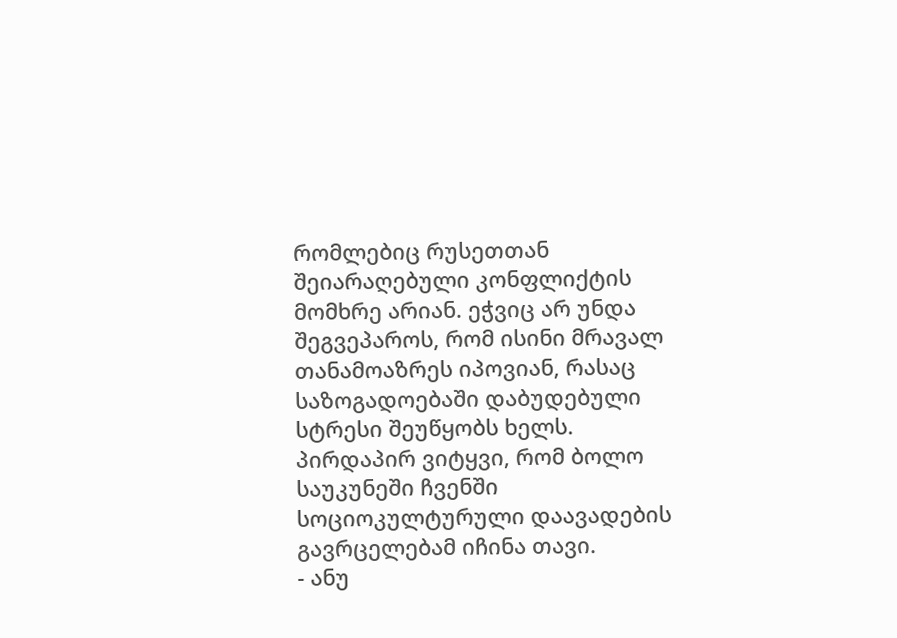რომლებიც რუსეთთან შეიარაღებული კონფლიქტის მომხრე არიან. ეჭვიც არ უნდა შეგვეპაროს, რომ ისინი მრავალ თანამოაზრეს იპოვიან, რასაც საზოგადოებაში დაბუდებული სტრესი შეუწყობს ხელს. პირდაპირ ვიტყვი, რომ ბოლო საუკუნეში ჩვენში სოციოკულტურული დაავადების გავრცელებამ იჩინა თავი.
- ანუ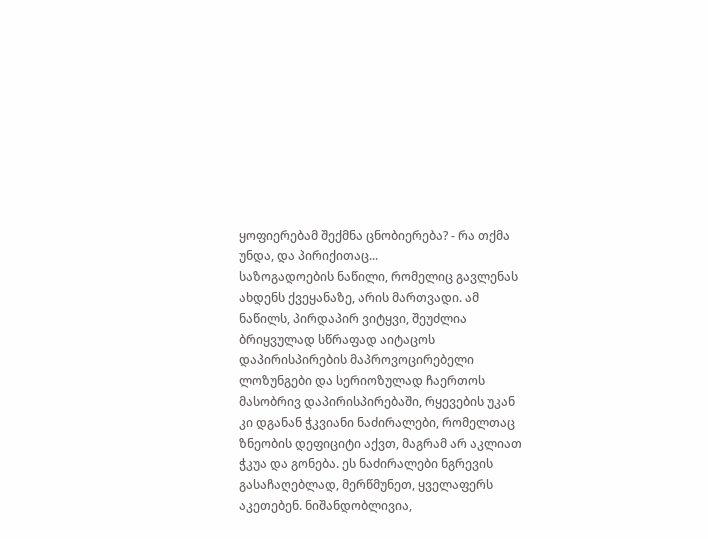ყოფიერებამ შექმნა ცნობიერება? - რა თქმა უნდა, და პირიქითაც...
საზოგადოების ნაწილი, რომელიც გავლენას ახდენს ქვეყანაზე, არის მართვადი. ამ ნაწილს, პირდაპირ ვიტყვი, შეუძლია ბრიყვულად სწრაფად აიტაცოს დაპირისპირების მაპროვოცირებელი ლოზუნგები და სერიოზულად ჩაერთოს მასობრივ დაპირისპირებაში, რყევების უკან კი დგანან ჭკვიანი ნაძირალები, რომელთაც ზნეობის დეფიციტი აქვთ, მაგრამ არ აკლიათ ჭკუა და გონება. ეს ნაძირალები ნგრევის გასაჩაღებლად, მერწმუნეთ, ყველაფერს აკეთებენ. ნიშანდობლივია,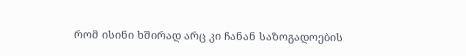რომ ისინი ხშირად არც კი ჩანან საზოგადოების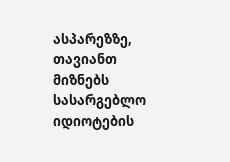ასპარეზზე, თავიანთ მიზნებს სასარგებლო იდიოტების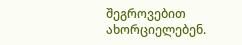შეგროვებით ახორციელებენ.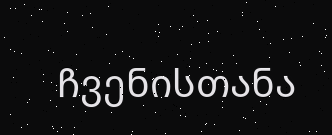ჩვენისთანა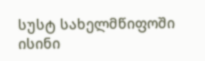სუსტ სახელმწიფოში ისინი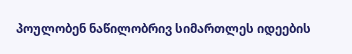პოულობენ ნაწილობრივ სიმართლეს იდეების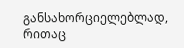განსახორციელებლად, რითაც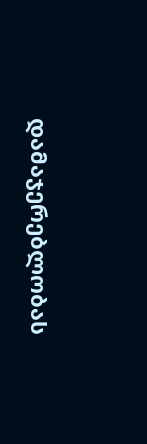დამაჯერებლობას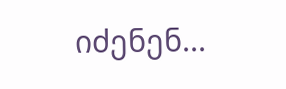იძენენ...